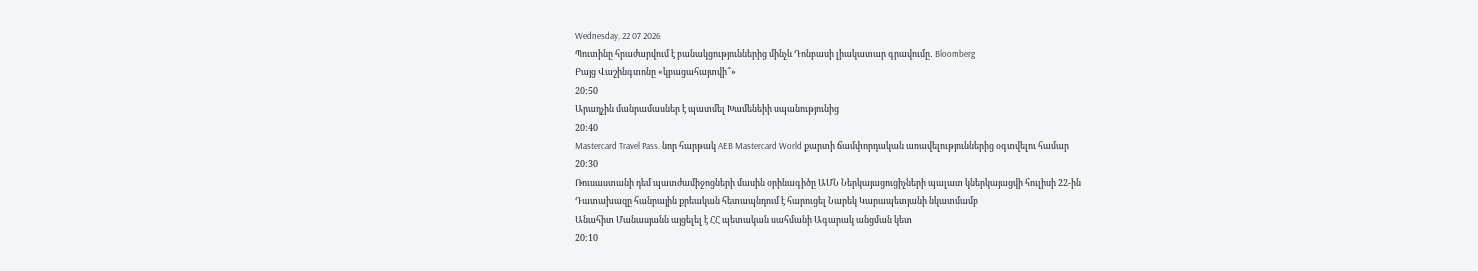Wednesday, 22 07 2026
Պուտինը հրաժարվում է բանակցություններից մինչև Դոնբասի լիակատար գրավումը․ Bloomberg
Բայց Վաշինգտոնը «կբացահայտվի՞»
20:50
Արաղչին մանրամասներ է պատմել Խամենեիի սպանությունից
20:40
Mastercard Travel Pass. նոր հարթակ AEB Mastercard World քարտի ճամփորդական առավելություններից օգտվելու համար
20:30
Ռուսաստանի դեմ պատժամիջոցների մասին օրինագիծը ԱՄՆ Ներկայացուցիչների պալատ կներկայացվի հուլիսի 22-ին
Դատախազը հանրային քրեական հետապնդում է հարուցել Նարեկ Կարապետյանի նկատմամբ
Անահիտ Մանասյանն այցելել է ՀՀ պետական սահմանի Ագարակ անցման կետ
20:10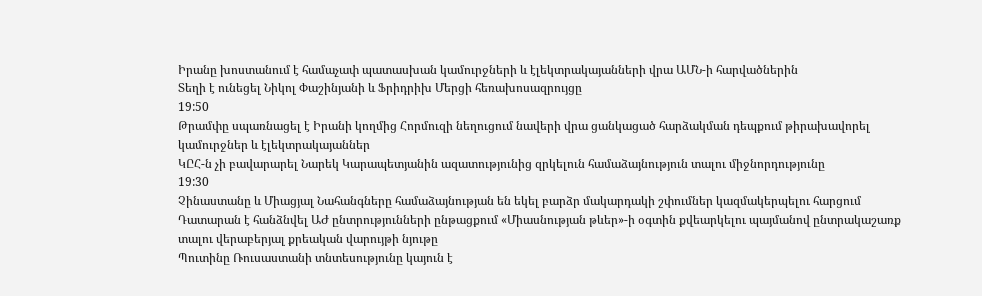Իրանը խոստանում է համաչափ պատասխան կամուրջների և էլեկտրակայանների վրա ԱՄՆ-ի հարվածներին
Տեղի է ունեցել Նիկոլ Փաշինյանի և Ֆրիդրիխ Մերցի հեռախոսազրույցը
19:50
Թրամփը սպառնացել է Իրանի կողմից Հորմուզի նեղուցում նավերի վրա ցանկացած հարձակման դեպքում թիրախավորել կամուրջներ և էլեկտրակայաններ
ԿԸՀ-ն չի բավարարել Նարեկ Կարապետյանին ազատությունից զրկելուն համաձայնություն տալու միջնորդությունը
19:30
Չինաստանը և Միացյալ Նահանգները համաձայնության են եկել բարձր մակարդակի շփումներ կազմակերպելու հարցում
Դատարան է հանձնվել ԱԺ ընտրությունների ընթացքում «Միասնության թևեր»-ի օգտին քվեարկելու պայմանով ընտրակաշառք տալու վերաբերյալ քրեական վարույթի նյութը
Պուտինը Ռուսաստանի տնտեսությունը կայուն է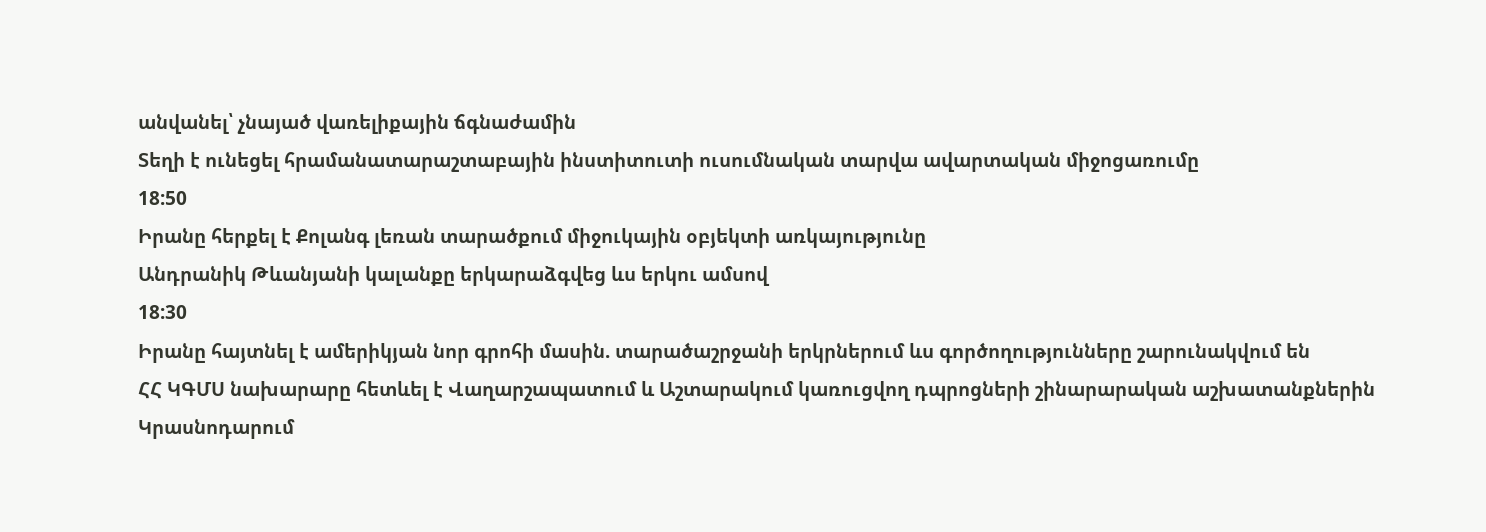անվանել՝ չնայած վառելիքային ճգնաժամին
Տեղի է ունեցել հրամանատարաշտաբային ինստիտուտի ուսումնական տարվա ավարտական միջոցառումը
18:50
Իրանը հերքել է Քոլանգ լեռան տարածքում միջուկային օբյեկտի առկայությունը
Անդրանիկ Թևանյանի կալանքը երկարաձգվեց ևս երկու ամսով
18:30
Իրանը հայտնել է ամերիկյան նոր գրոհի մասին. տարածաշրջանի երկրներում ևս գործողությունները շարունակվում են
ՀՀ ԿԳՄՍ նախարարը հետևել է Վաղարշապատում և Աշտարակում կառուցվող դպրոցների շինարարական աշխատանքներին
Կրասնոդարում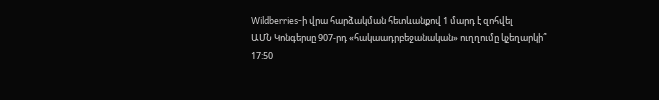Wildberries-ի վրա հարձակման հետևանքով 1 մարդ է զոհվել
ԱՄՆ Կոնգերսը 907-րդ «հակաադրբեջանական» ուղղումը կչեղարկի՞
17:50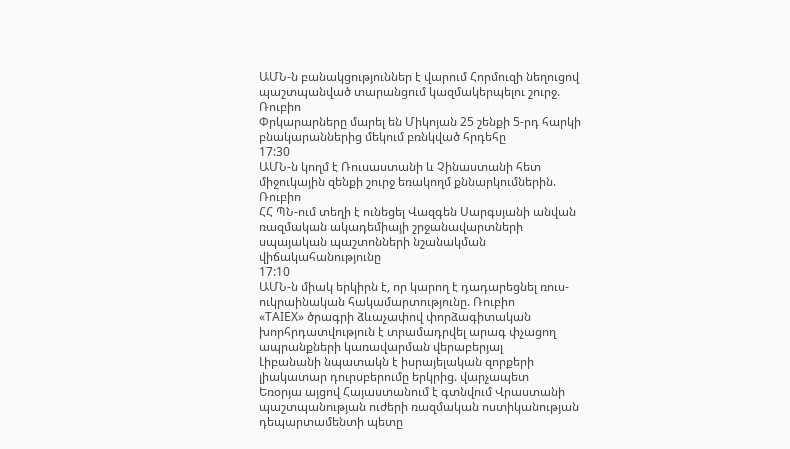ԱՄՆ-ն բանակցություններ է վարում Հորմուզի նեղուցով պաշտպանված տարանցում կազմակերպելու շուրջ. Ռուբիո
Փրկարարները մարել են Միկոյան 25 շենքի 5-րդ հարկի բնակարաններից մեկում բռնկված հրդեհը
17:30
ԱՄՆ-ն կողմ է Ռուսաստանի և Չինաստանի հետ միջուկային զենքի շուրջ եռակողմ քննարկումներին. Ռուբիո
ՀՀ ՊՆ-ում տեղի է ունեցել Վազգեն Սարգսյանի անվան ռազմական ակադեմիայի շրջանավարտների սպայական պաշտոնների նշանակման վիճակահանությունը
17:10
ԱՄՆ-ն միակ երկիրն է, որ կարող է դադարեցնել ռուս-ուկրաինական հակամարտությունը. Ռուբիո
«TAIEX» ծրագրի ձևաչափով փորձագիտական խորհրդատվություն է տրամադրվել արագ փչացող ապրանքների կառավարման վերաբերյալ
Լիբանանի նպատակն է իսրայելական զորքերի լիակատար դուրսբերումը երկրից. վարչապետ
Եռօրյա այցով Հայաստանում է գտնվում Վրաստանի պաշտպանության ուժերի ռազմական ոստիկանության դեպարտամենտի պետը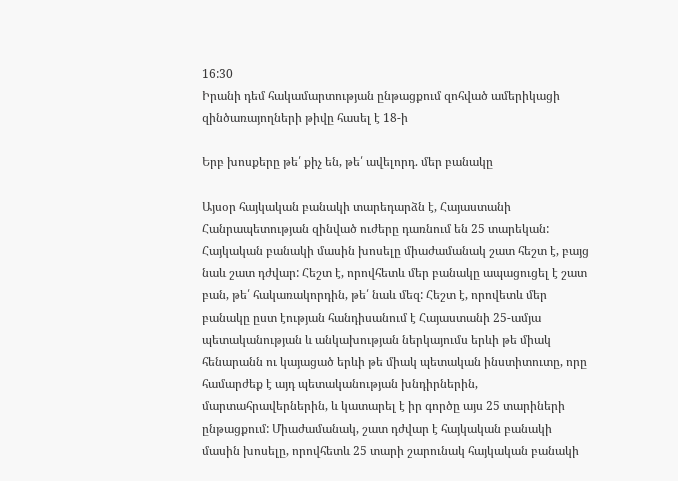16:30
Իրանի դեմ հակամարտության ընթացքում զոհված ամերիկացի զինծառայողների թիվը հասել է 18-ի

Երբ խոսքերը թե՛ քիչ են, թե՛ ավելորդ. մեր բանակը

Այսօր հայկական բանակի տարեդարձն է, Հայաստանի Հանրապետության զինված ուժերը դառնում են 25 տարեկան: Հայկական բանակի մասին խոսելը միաժամանակ շատ հեշտ է, բայց նաև շատ դժվար: Հեշտ է, որովհետև մեր բանակը ապացուցել է շատ բան, թե՛ հակառակորդին, թե՛ նաև մեզ: Հեշտ է, որովետև մեր բանակը ըստ էության հանդիսանում է Հայաստանի 25-ամյա պետականության և անկախության ներկայումս երևի թե միակ հենարանն ու կայացած երևի թե միակ պետական ինստիտուտը, որը համարժեք է այդ պետականության խնդիրներին, մարտահրավերներին, և կատարել է իր գործը այս 25 տարիների ընթացքում: Միաժամանակ, շատ դժվար է հայկական բանակի մասին խոսելը, որովհետև 25 տարի շարունակ հայկական բանակի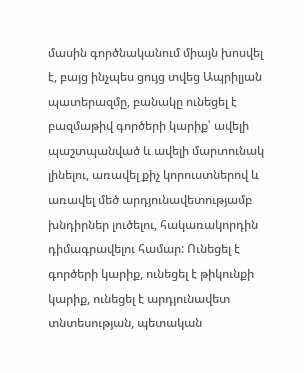մասին գործնականում միայն խոսվել է, բայց ինչպես ցույց տվեց Ապրիլյան պատերազմը, բանակը ունեցել է բազմաթիվ գործերի կարիք՝ ավելի պաշտպանված և ավելի մարտունակ լինելու, առավել քիչ կորուստներով և առավել մեծ արդյունավետությամբ խնդիրներ լուծելու, հակառակորդին դիմագրավելու համար: Ունեցել է գործերի կարիք, ունեցել է թիկունքի կարիք, ունեցել է արդյունավետ տնտեսության, պետական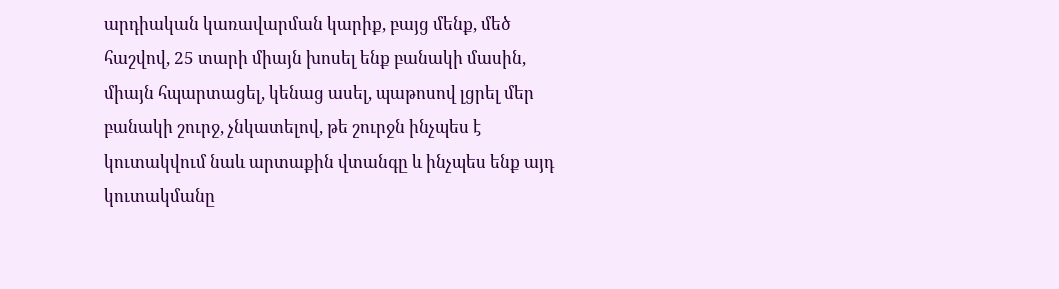արդիական կառավարման կարիք, բայց մենք, մեծ հաշվով, 25 տարի միայն խոսել ենք բանակի մասին, միայն հպարտացել, կենաց ասել, պաթոսով լցրել մեր բանակի շուրջ, չնկատելով, թե շուրջն ինչպես է կուտակվում նաև արտաքին վտանգը և ինչպես ենք այդ կուտակմանը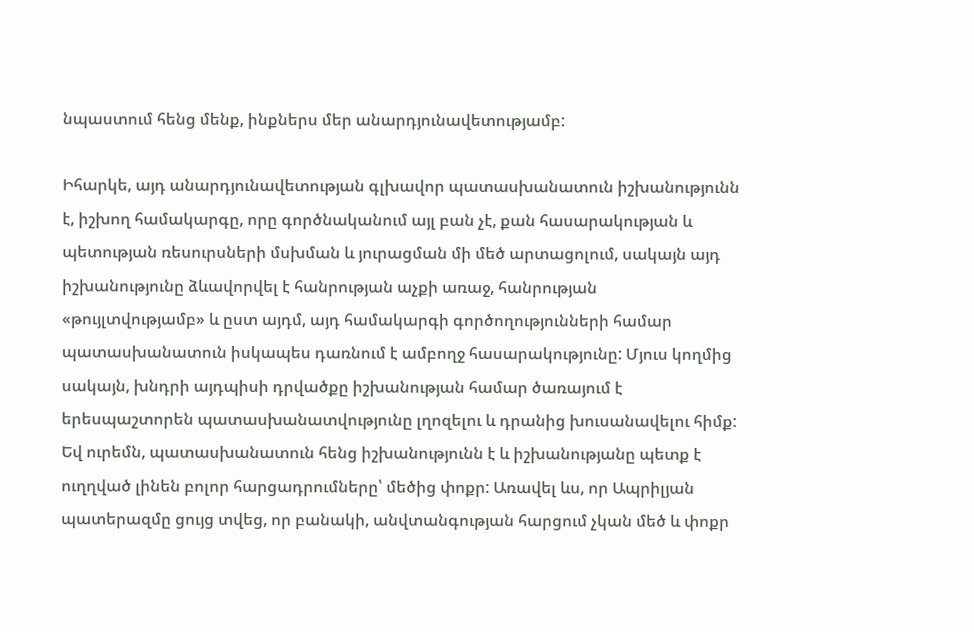նպաստում հենց մենք, ինքներս մեր անարդյունավետությամբ:

Իհարկե, այդ անարդյունավետության գլխավոր պատասխանատուն իշխանությունն է, իշխող համակարգը, որը գործնականում այլ բան չէ, քան հասարակության և պետության ռեսուրսների մսխման և յուրացման մի մեծ արտացոլում, սակայն այդ իշխանությունը ձևավորվել է հանրության աչքի առաջ, հանրության «թույլտվությամբ» և ըստ այդմ, այդ համակարգի գործողությունների համար պատասխանատուն իսկապես դառնում է ամբողջ հասարակությունը: Մյուս կողմից սակայն, խնդրի այդպիսի դրվածքը իշխանության համար ծառայում է երեսպաշտորեն պատասխանատվությունը լղոզելու և դրանից խուսանավելու հիմք: Եվ ուրեմն, պատասխանատուն հենց իշխանությունն է և իշխանությանը պետք է ուղղված լինեն բոլոր հարցադրումները՝ մեծից փոքր: Առավել ևս, որ Ապրիլյան պատերազմը ցույց տվեց, որ բանակի, անվտանգության հարցում չկան մեծ և փոքր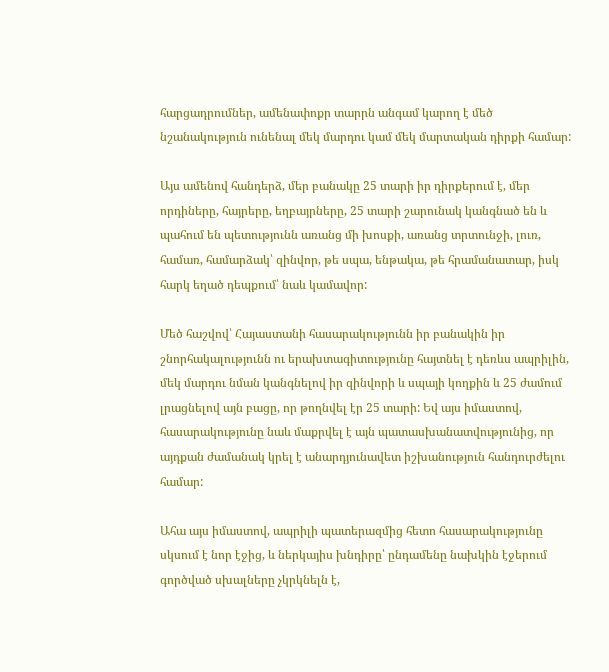հարցադրումներ, ամենափոքր տարրն անգամ կարող է մեծ նշանակություն ունենալ մեկ մարդու կամ մեկ մարտական դիրքի համար:

Այս ամենով հանդերձ, մեր բանակը 25 տարի իր դիրքերում է, մեր որդիները, հայրերը, եղբայրները, 25 տարի շարունակ կանգնած են և պահում են պետությունն առանց մի խոսքի, առանց տրտունջի, լուռ, համառ, համարձակ՝ զինվոր, թե սպա, ենթակա, թե հրամանատար, իսկ հարկ եղած դեպքում՝ նաև կամավոր:

Մեծ հաշվով՝ Հայաստանի հասարակությունն իր բանակին իր շնորհակալությունն ու երախտագիտությունը հայտնել է դեռևս ապրիլին, մեկ մարդու նման կանգնելով իր զինվորի և սպայի կողքին և 25 ժամում լրացնելով այն բացը, որ թողնվել էր 25 տարի: Եվ այս իմաստով, հասարակությունը նաև մաքրվել է այն պատասխանատվությունից, որ այդքան ժամանակ կրել է անարդյունավետ իշխանություն հանդուրժելու համար:

Ահա այս իմաստով, ապրիլի պատերազմից հետո հասարակությունը սկսում է նոր էջից, և ներկայիս խնդիրը՝ ընդամենը նախկին էջերում գործված սխալները չկրկնելն է,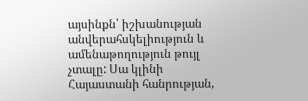այսինքն՝ իշխանության անվերահսկելիություն և ամենաթողություն թույլ չտալը: Սա կլինի Հայաստանի հանրության,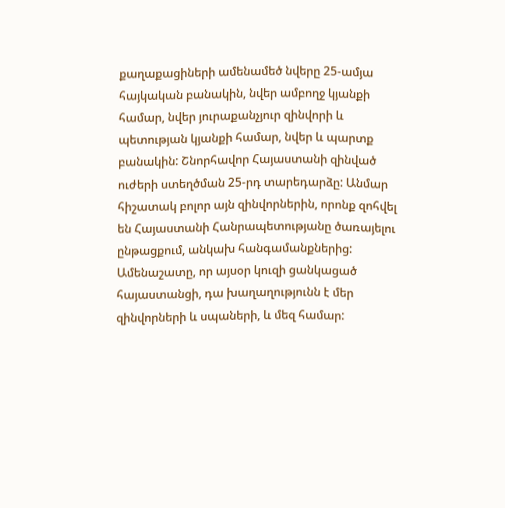քաղաքացիների ամենամեծ նվերը 25-ամյա հայկական բանակին, նվեր ամբողջ կյանքի համար, նվեր յուրաքանչյուր զինվորի և պետության կյանքի համար, նվեր և պարտք բանակին: Շնորհավոր Հայաստանի զինված ուժերի ստեղծման 25-րդ տարեդարձը: Անմար հիշատակ բոլոր այն զինվորներին, որոնք զոհվել են Հայաստանի Հանրապետությանը ծառայելու ընթացքում, անկախ հանգամանքներից: Ամենաշատը, որ այսօր կուզի ցանկացած հայաստանցի, դա խաղաղությունն է մեր զինվորների և սպաների, և մեզ համար: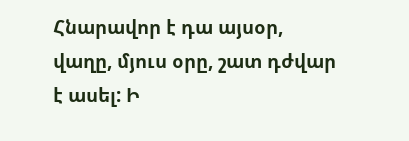Հնարավոր է դա այսօր, վաղը, մյուս օրը, շատ դժվար է ասել: Ի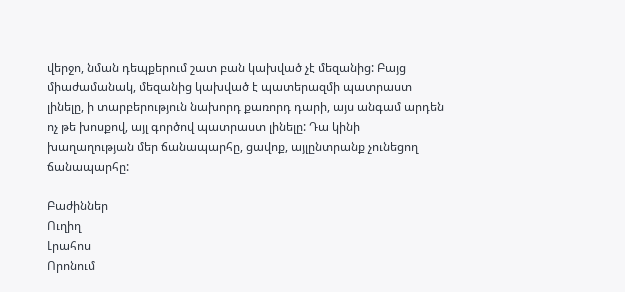վերջո, նման դեպքերում շատ բան կախված չէ մեզանից: Բայց միաժամանակ, մեզանից կախված է պատերազմի պատրաստ լինելը, ի տարբերություն նախորդ քառորդ դարի, այս անգամ արդեն ոչ թե խոսքով, այլ գործով պատրաստ լինելը: Դա կինի խաղաղության մեր ճանապարհը, ցավոք, այլընտրանք չունեցող ճանապարհը:

Բաժիններ
Ուղիղ
Լրահոս
Որոնում